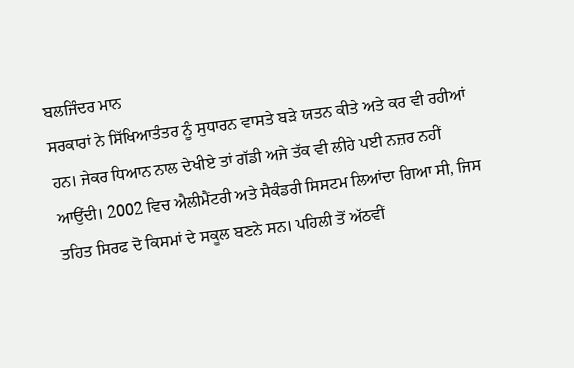ਬਲਜਿੰਦਰ ਮਾਨ
ਸਰਕਾਰਾਂ ਨੇ ਸਿੱਖਿਆਤੰਤਰ ਨੂੰ ਸੁਧਾਰਨ ਵਾਸਤੇ ਬੜੇ ਯਤਨ ਕੀਤੇ ਅਤੇ ਕਰ ਵੀ ਰਹੀਆਂ ਹਨ। ਜੇਕਰ ਧਿਆਨ ਨਾਲ ਦੇਖੀਏ ਤਾਂ ਗੱਡੀ ਅਜੇ ਤੱਕ ਵੀ ਲੀਹੇ ਪਈ ਨਜ਼ਰ ਨਹੀਂ ਆਉਂਦੀ। 2002 ਵਿਚ ਐਲੀਮੈਂਟਰੀ ਅਤੇ ਸੈਕੰਡਰੀ ਸਿਸਟਮ ਲਿਆਂਦਾ ਗਿਆ ਸੀ, ਜਿਸ ਤਹਿਤ ਸਿਰਫ ਦੋ ਕਿਸਮਾਂ ਦੇ ਸਕੂਲ ਬਣਨੇ ਸਨ। ਪਹਿਲੀ ਤੋਂ ਅੱਠਵੀਂ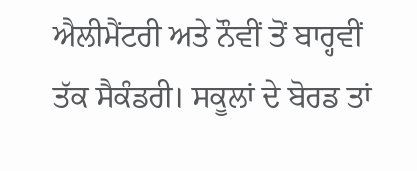ਐਲੀਮੈਂਟਰੀ ਅਤੇ ਨੌਵੀਂ ਤੋਂ ਬਾਰ੍ਹਵੀਂ ਤੱਕ ਸੈਕੰਡਰੀ। ਸਕੂਲਾਂ ਦੇ ਬੋਰਡ ਤਾਂ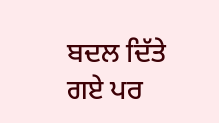ਬਦਲ ਦਿੱਤੇ ਗਏ ਪਰ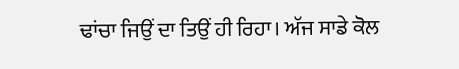ਢਾਂਚਾ ਜਿਉਂ ਦਾ ਤਿਉਂ ਹੀ ਰਿਹਾ। ਅੱਜ ਸਾਡੇ ਕੋਲ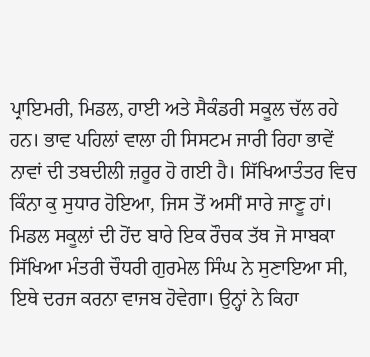ਪ੍ਰਾਇਮਰੀ, ਮਿਡਲ, ਹਾਈ ਅਤੇ ਸੈਕੰਡਰੀ ਸਕੂਲ ਚੱਲ ਰਹੇ ਹਨ। ਭਾਵ ਪਹਿਲਾਂ ਵਾਲਾ ਹੀ ਸਿਸਟਮ ਜਾਰੀ ਰਿਹਾ ਭਾਵੇਂ ਨਾਵਾਂ ਦੀ ਤਬਦੀਲੀ ਜ਼ਰੂਰ ਹੋ ਗਈ ਹੈ। ਸਿੱਖਿਆਤੰਤਰ ਵਿਚ ਕਿੰਨਾ ਕੁ ਸੁਧਾਰ ਹੋਇਆ, ਜਿਸ ਤੋਂ ਅਸੀਂ ਸਾਰੇ ਜਾਣੂ ਹਾਂ। ਮਿਡਲ ਸਕੂਲਾਂ ਦੀ ਹੋਂਦ ਬਾਰੇ ਇਕ ਰੌਚਕ ਤੱਥ ਜੋ ਸਾਬਕਾ ਸਿੱਖਿਆ ਮੰਤਰੀ ਚੌਧਰੀ ਗੁਰਮੇਲ ਸਿੰਘ ਨੇ ਸੁਣਾਇਆ ਸੀ, ਇਥੇ ਦਰਜ ਕਰਨਾ ਵਾਜਬ ਹੋਵੇਗਾ। ਉਨ੍ਹਾਂ ਨੇ ਕਿਹਾ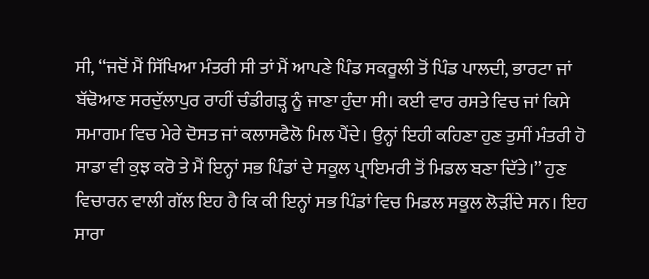ਸੀ, ‘‘ਜਦੋਂ ਮੈਂ ਸਿੱਖਿਆ ਮੰਤਰੀ ਸੀ ਤਾਂ ਮੈਂ ਆਪਣੇ ਪਿੰਡ ਸਕਰੂਲੀ ਤੋਂ ਪਿੰਡ ਪਾਲਦੀ, ਭਾਰਟਾ ਜਾਂ ਬੱਢੋਆਣ ਸਰਦੁੱਲਾਪੁਰ ਰਾਹੀਂ ਚੰਡੀਗੜ੍ਹ ਨੂੰ ਜਾਣਾ ਹੁੰਦਾ ਸੀ। ਕਈ ਵਾਰ ਰਸਤੇ ਵਿਚ ਜਾਂ ਕਿਸੇ ਸਮਾਗਮ ਵਿਚ ਮੇਰੇ ਦੋਸਤ ਜਾਂ ਕਲਾਸਫੈਲੋ ਮਿਲ ਪੈਂਦੇ। ਉਨ੍ਹਾਂ ਇਹੀ ਕਹਿਣਾ ਹੁਣ ਤੁਸੀਂ ਮੰਤਰੀ ਹੋ ਸਾਡਾ ਵੀ ਕੁਝ ਕਰੋ ਤੇ ਮੈਂ ਇਨ੍ਹਾਂ ਸਭ ਪਿੰਡਾਂ ਦੇ ਸਕੂਲ ਪ੍ਰਾਇਮਰੀ ਤੋਂ ਮਿਡਲ ਬਣਾ ਦਿੱਤੇ।’’ ਹੁਣ ਵਿਚਾਰਨ ਵਾਲੀ ਗੱਲ ਇਹ ਹੈ ਕਿ ਕੀ ਇਨ੍ਹਾਂ ਸਭ ਪਿੰਡਾਂ ਵਿਚ ਮਿਡਲ ਸਕੂਲ ਲੋੜੀਂਦੇ ਸਨ। ਇਹ ਸਾਰਾ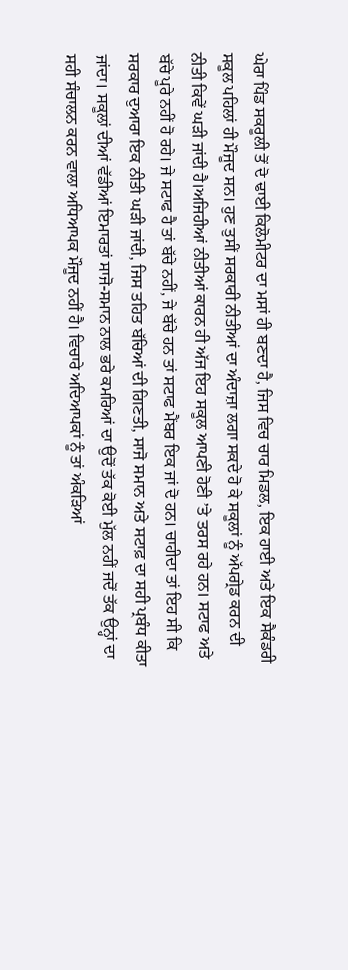ਘੇਰਾ ਪਿੰਡ ਸਕਰੂਲੀ ਤੋਂ ਦੋ ਢਾਈ ਕਿਲੋਮੀਟਰ ਦਾ ਮਸਾਂ ਹੀ ਬਣਦਾ ਹੈ, ਜਿਸ ਵਿਚ ਚਾਰ ਮਿਡਲ, ਇਕ ਹਾਈ ਅਤੇ ਇਕ ਸੈਕੰਡਰੀ ਸਕੂਲ ਪਹਿਲਾਂ ਹੀ ਮੌਜੂਦ ਸਨ। ਹੁਣ ਤੁਸੀਂ ਸਰਕਾਰੀ ਨੀਤੀਆਂ ਦਾ ਅੰਦਾਜ਼ਾ ਲਗਾ ਸਕਦੇ ਹੋ ਕੇ ਸਕੂਲਾਂ ਨੂੰ ਅੱਪਗ੍ਰੇਡ ਕਰਨ ਦੀ ਨੀਤੀ ਕਿਵੇਂ ਘੜੀ ਜਾਂਦੀ ਹੈ।ਅਜਿਹੀਆਂ ਨੀਤੀਆਂ ਕਾਰਨ ਹੀ ਅੱਜ ਇਹ ਸਕੂਲ ਆਪਣੀ ਹੋਣੀ ’ਤੇ ਤਰਸ ਰਹੇ ਹਨ। ਸਟਾਫ ਅਤੇ ਬੱਚੇ ਪੂਰੇ ਨਹੀਂ ਹੋ ਰਹੇ। ਜੇ ਸਟਾਫ ਹੈ ਤਾਂ ਬੱਚੇ ਨਹੀਂ, ਜੇ ਬੱਚੇ ਹਨ ਤਾਂ ਸਟਾਫ ਮੈਂਬਰ ਇਕ ਜਾਂ ਦੋ ਹਨ। ਚਾਹੀਦਾ ਤਾਂ ਇਹ ਸੀ ਕਿ ਸਰਕਾਰ ਦੁਆਰਾ ਇਕ ਨੀਤੀ ਘੜੀ ਜਾਂਦੀ, ਜਿਸ ਤਹਿਤ ਬੱਚਿਆਂ ਦੀ ਗਿਣਤੀ, ਸਾਜੋ ਸਮਾਨ ਅਤੇ ਸਟਾਫ਼ ਦਾ ਸਹੀ ਪ੍ਰਬੰਧ ਕੀਤਾ ਜਾਂਦਾ। ਸਕੂਲਾਂ ਦੀਆਂ ਵੱਡੀਆਂ ਇਮਾਰਤਾਂ ਸਾਜੋ-ਸਮਾਨ ਨਾਲ ਭਰੇ ਕਮਰਿਆਂ ਦਾ ਉਦੋਂ ਤੱਕ ਕੋਈ ਮੁੱਲ ਨਹੀਂ ਜਦੋਂ ਤੱਕ ਉਨ੍ਹਾਂ ਦਾ ਸਹੀ ਸੰਚਾਲਨ ਕਰਨ ਵਾਲਾ ਅਧਿਆਪਕ ਮੌਜੂਦ ਨਹੀਂ ਹੈ। ਵਿਚਾਰੇ ਅਦਿਆਪਕਾਂ ਨੂੰ ਤਾਂ ਅੰਕੜਿਆਂ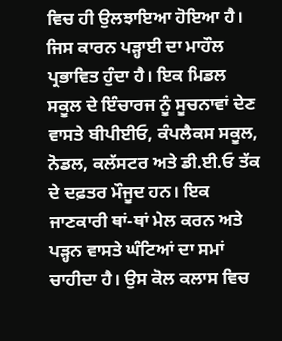ਵਿਚ ਹੀ ਉਲਝਾਇਆ ਹੋਇਆ ਹੈ। ਜਿਸ ਕਾਰਨ ਪੜ੍ਹਾਈ ਦਾ ਮਾਹੌਲ ਪ੍ਰਭਾਵਿਤ ਹੁੰਦਾ ਹੈ। ਇਕ ਮਿਡਲ ਸਕੂਲ ਦੇ ਇੰਚਾਰਜ ਨੂੰ ਸੂਚਨਾਵਾਂ ਦੇਣ ਵਾਸਤੇ ਬੀਪੀਈਓ, ਕੰਪਲੈਕਸ ਸਕੂਲ, ਨੋਡਲ, ਕਲੱਸਟਰ ਅਤੇ ਡੀ.ਈ.ਓ ਤੱਕ ਦੇ ਦਫ਼ਤਰ ਮੌਜੂਦ ਹਨ। ਇਕ ਜਾਣਕਾਰੀ ਥਾਂ-ਥਾਂ ਮੇਲ ਕਰਨ ਅਤੇ ਪੜ੍ਹਨ ਵਾਸਤੇ ਘੰਟਿਆਂ ਦਾ ਸਮਾਂ ਚਾਹੀਦਾ ਹੈ। ਉਸ ਕੋਲ ਕਲਾਸ ਵਿਚ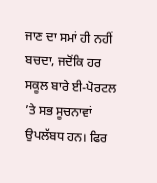ਜਾਣ ਦਾ ਸਮਾਂ ਹੀ ਨਹੀਂ ਬਚਦਾ, ਜਦੋਂਕਿ ਹਰ ਸਕੂਲ ਬਾਰੇ ਈ-ਪੋਰਟਲ ’ਤੇ ਸਭ ਸੂਚਨਾਵਾਂ ਉਪਲੱਬਧ ਹਨ। ਫਿਰ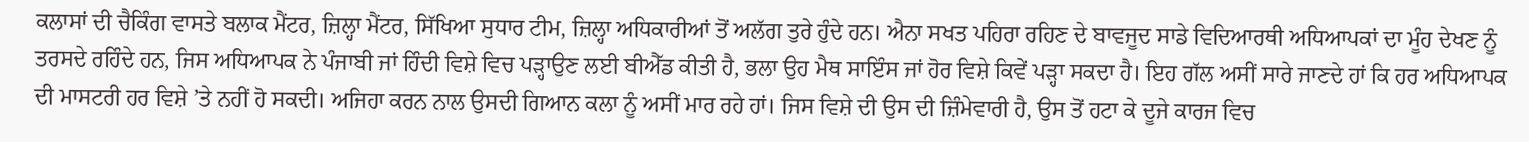ਕਲਾਸਾਂ ਦੀ ਚੈਕਿੰਗ ਵਾਸਤੇ ਬਲਾਕ ਮੈਂਟਰ, ਜ਼ਿਲ੍ਹਾ ਮੈਂਟਰ, ਸਿੱਖਿਆ ਸੁਧਾਰ ਟੀਮ, ਜ਼ਿਲ੍ਹਾ ਅਧਿਕਾਰੀਆਂ ਤੋਂ ਅਲੱਗ ਤੁਰੇ ਹੁੰਦੇ ਹਨ। ਐਨਾ ਸਖਤ ਪਹਿਰਾ ਰਹਿਣ ਦੇ ਬਾਵਜੂਦ ਸਾਡੇ ਵਿਦਿਆਰਥੀ ਅਧਿਆਪਕਾਂ ਦਾ ਮੂੰਹ ਦੇਖਣ ਨੂੰ ਤਰਸਦੇ ਰਹਿੰਦੇ ਹਨ, ਜਿਸ ਅਧਿਆਪਕ ਨੇ ਪੰਜਾਬੀ ਜਾਂ ਹਿੰਦੀ ਵਿਸ਼ੇ ਵਿਚ ਪੜ੍ਹਾਉਣ ਲਈ ਬੀਐੱਡ ਕੀਤੀ ਹੈ, ਭਲਾ ਉਹ ਮੈਥ ਸਾਇੰਸ ਜਾਂ ਹੋਰ ਵਿਸ਼ੇ ਕਿਵੇਂ ਪੜ੍ਹਾ ਸਕਦਾ ਹੈ। ਇਹ ਗੱਲ ਅਸੀਂ ਸਾਰੇ ਜਾਣਦੇ ਹਾਂ ਕਿ ਹਰ ਅਧਿਆਪਕ ਦੀ ਮਾਸਟਰੀ ਹਰ ਵਿਸ਼ੇ ’ਤੇ ਨਹੀਂ ਹੋ ਸਕਦੀ। ਅਜਿਹਾ ਕਰਨ ਨਾਲ ਉਸਦੀ ਗਿਆਨ ਕਲਾ ਨੂੰ ਅਸੀਂ ਮਾਰ ਰਹੇ ਹਾਂ। ਜਿਸ ਵਿਸ਼ੇ ਦੀ ਉਸ ਦੀ ਜ਼ਿੰਮੇਵਾਰੀ ਹੈ, ਉਸ ਤੋਂ ਹਟਾ ਕੇ ਦੂਜੇ ਕਾਰਜ ਵਿਚ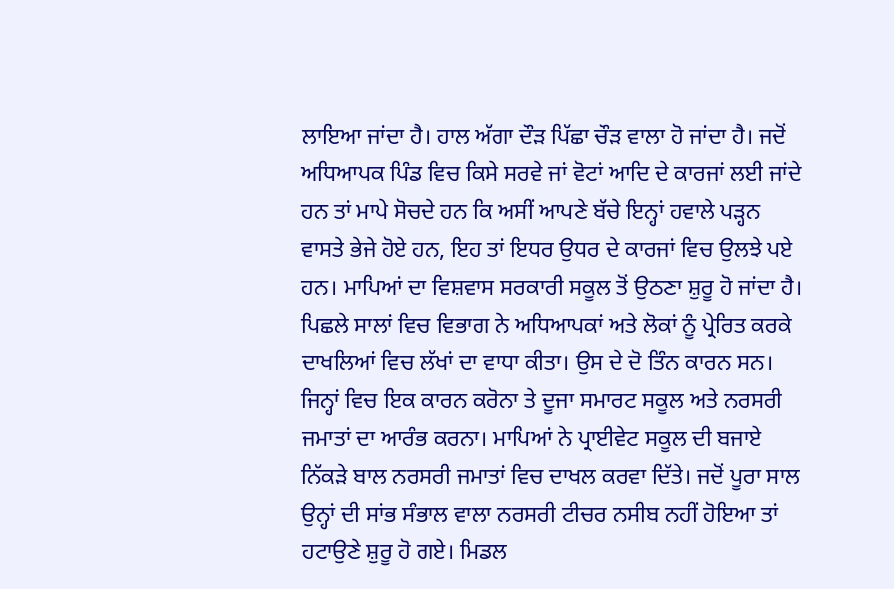ਲਾਇਆ ਜਾਂਦਾ ਹੈ। ਹਾਲ ਅੱਗਾ ਦੌੜ ਪਿੱਛਾ ਚੌੜ ਵਾਲਾ ਹੋ ਜਾਂਦਾ ਹੈ। ਜਦੋਂ ਅਧਿਆਪਕ ਪਿੰਡ ਵਿਚ ਕਿਸੇ ਸਰਵੇ ਜਾਂ ਵੋਟਾਂ ਆਦਿ ਦੇ ਕਾਰਜਾਂ ਲਈ ਜਾਂਦੇ ਹਨ ਤਾਂ ਮਾਪੇ ਸੋਚਦੇ ਹਨ ਕਿ ਅਸੀਂ ਆਪਣੇ ਬੱਚੇ ਇਨ੍ਹਾਂ ਹਵਾਲੇ ਪੜ੍ਹਨ ਵਾਸਤੇ ਭੇਜੇ ਹੋਏ ਹਨ, ਇਹ ਤਾਂ ਇਧਰ ਉਧਰ ਦੇ ਕਾਰਜਾਂ ਵਿਚ ਉਲਝੇ ਪਏ ਹਨ। ਮਾਪਿਆਂ ਦਾ ਵਿਸ਼ਵਾਸ ਸਰਕਾਰੀ ਸਕੂਲ ਤੋਂ ਉਠਣਾ ਸ਼ੁਰੂ ਹੋ ਜਾਂਦਾ ਹੈ। ਪਿਛਲੇ ਸਾਲਾਂ ਵਿਚ ਵਿਭਾਗ ਨੇ ਅਧਿਆਪਕਾਂ ਅਤੇ ਲੋਕਾਂ ਨੂੰ ਪ੍ਰੇਰਿਤ ਕਰਕੇ ਦਾਖਲਿਆਂ ਵਿਚ ਲੱਖਾਂ ਦਾ ਵਾਧਾ ਕੀਤਾ। ਉਸ ਦੇ ਦੋ ਤਿੰਨ ਕਾਰਨ ਸਨ। ਜਿਨ੍ਹਾਂ ਵਿਚ ਇਕ ਕਾਰਨ ਕਰੋਨਾ ਤੇ ਦੂਜਾ ਸਮਾਰਟ ਸਕੂਲ ਅਤੇ ਨਰਸਰੀ ਜਮਾਤਾਂ ਦਾ ਆਰੰਭ ਕਰਨਾ। ਮਾਪਿਆਂ ਨੇ ਪ੍ਰਾਈਵੇਟ ਸਕੂਲ ਦੀ ਬਜਾਏ ਨਿੱਕੜੇ ਬਾਲ ਨਰਸਰੀ ਜਮਾਤਾਂ ਵਿਚ ਦਾਖਲ ਕਰਵਾ ਦਿੱਤੇ। ਜਦੋਂ ਪੂਰਾ ਸਾਲ ਉਨ੍ਹਾਂ ਦੀ ਸਾਂਭ ਸੰਭਾਲ ਵਾਲਾ ਨਰਸਰੀ ਟੀਚਰ ਨਸੀਬ ਨਹੀਂ ਹੋਇਆ ਤਾਂ ਹਟਾਉਣੇ ਸ਼ੁਰੂ ਹੋ ਗਏ। ਮਿਡਲ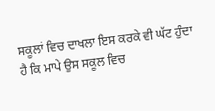ਸਕੂਲਾਂ ਵਿਚ ਦਾਖਲਾ ਇਸ ਕਰਕੇ ਵੀ ਘੱਟ ਹੁੰਦਾ ਹੈ ਕਿ ਮਾਪੇ ਉਸ ਸਕੂਲ ਵਿਚ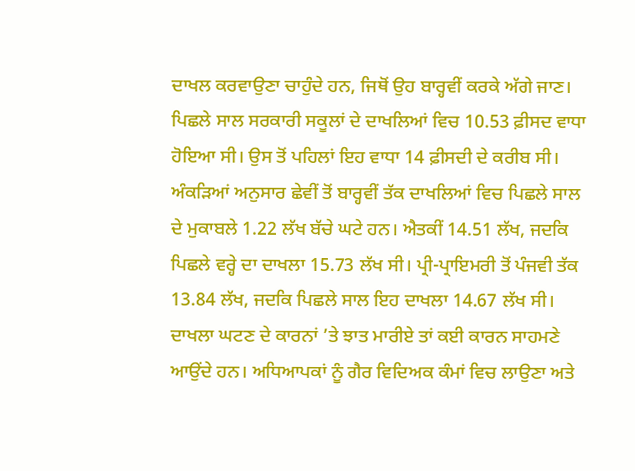ਦਾਖਲ ਕਰਵਾਉਣਾ ਚਾਹੁੰਦੇ ਹਨ, ਜਿਥੋਂ ਉਹ ਬਾਰ੍ਹਵੀਂ ਕਰਕੇ ਅੱਗੇ ਜਾਣ।
ਪਿਛਲੇ ਸਾਲ ਸਰਕਾਰੀ ਸਕੂਲਾਂ ਦੇ ਦਾਖਲਿਆਂ ਵਿਚ 10.53 ਫ਼ੀਸਦ ਵਾਧਾ ਹੋਇਆ ਸੀ। ਉਸ ਤੋਂ ਪਹਿਲਾਂ ਇਹ ਵਾਧਾ 14 ਫ਼ੀਸਦੀ ਦੇ ਕਰੀਬ ਸੀ। ਅੰਕੜਿਆਂ ਅਨੁਸਾਰ ਛੇਵੀਂ ਤੋਂ ਬਾਰ੍ਹਵੀਂ ਤੱਕ ਦਾਖਲਿਆਂ ਵਿਚ ਪਿਛਲੇ ਸਾਲ ਦੇ ਮੁਕਾਬਲੇ 1.22 ਲੱਖ ਬੱਚੇ ਘਟੇ ਹਨ। ਐਤਕੀਂ 14.51 ਲੱਖ, ਜਦਕਿ ਪਿਛਲੇ ਵਰ੍ਹੇ ਦਾ ਦਾਖਲਾ 15.73 ਲੱਖ ਸੀ। ਪ੍ਰੀ-ਪ੍ਰਾਇਮਰੀ ਤੋਂ ਪੰਜਵੀ ਤੱਕ 13.84 ਲੱਖ, ਜਦਕਿ ਪਿਛਲੇ ਸਾਲ ਇਹ ਦਾਖਲਾ 14.67 ਲੱਖ ਸੀ। ਦਾਖਲਾ ਘਟਣ ਦੇ ਕਾਰਨਾਂ ’ਤੇ ਝਾਤ ਮਾਰੀਏ ਤਾਂ ਕਈ ਕਾਰਨ ਸਾਹਮਣੇ ਆਉਂਦੇ ਹਨ। ਅਧਿਆਪਕਾਂ ਨੂੰ ਗੈਰ ਵਿਦਿਅਕ ਕੰਮਾਂ ਵਿਚ ਲਾਉਣਾ ਅਤੇ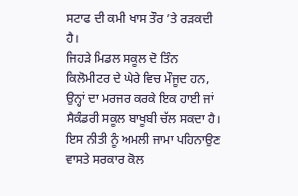ਸਟਾਫ ਦੀ ਕਮੀ ਖਾਸ ਤੌਰ ’ਤੇ ਰੜਕਦੀ ਹੈ।
ਜਿਹੜੇ ਮਿਡਲ ਸਕੂਲ ਦੋ ਤਿੰਨ ਕਿਲੋਮੀਟਰ ਦੇ ਘੇਰੇ ਵਿਚ ਮੌਜੂਦ ਹਨ, ਉਨ੍ਹਾਂ ਦਾ ਮਰਜਰ ਕਰਕੇ ਇਕ ਹਾਈ ਜਾਂ ਸੈਕੰਡਰੀ ਸਕੂਲ ਬਾਖੂਬੀ ਚੱਲ ਸਕਦਾ ਹੈ। ਇਸ ਨੀਤੀ ਨੂੰ ਅਮਲੀ ਜਾਮਾ ਪਹਿਨਾਉਣ ਵਾਸਤੇ ਸਰਕਾਰ ਕੋਲ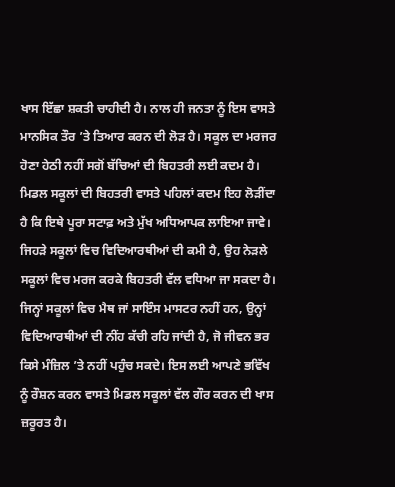ਖਾਸ ਇੱਛਾ ਸ਼ਕਤੀ ਚਾਹੀਦੀ ਹੈ। ਨਾਲ ਹੀ ਜਨਤਾ ਨੂੰ ਇਸ ਵਾਸਤੇ ਮਾਨਸਿਕ ਤੌਰ ’ਤੇ ਤਿਆਰ ਕਰਨ ਦੀ ਲੋੜ ਹੈ। ਸਕੂਲ ਦਾ ਮਰਜਰ ਹੋਣਾ ਹੇਠੀ ਨਹੀਂ ਸਗੋਂ ਬੱਚਿਆਂ ਦੀ ਬਿਹਤਰੀ ਲਈ ਕਦਮ ਹੈ। ਮਿਡਲ ਸਕੂਲਾਂ ਦੀ ਬਿਹਤਰੀ ਵਾਸਤੇ ਪਹਿਲਾਂ ਕਦਮ ਇਹ ਲੋੜੀਂਦਾ ਹੈ ਕਿ ਇਥੇ ਪੂਰਾ ਸਟਾਫ਼ ਅਤੇ ਮੁੱਖ ਅਧਿਆਪਕ ਲਾਇਆ ਜਾਵੇ। ਜਿਹੜੇ ਸਕੂਲਾਂ ਵਿਚ ਵਿਦਿਆਰਥੀਆਂ ਦੀ ਕਮੀ ਹੈ, ਉਹ ਨੇੜਲੇ ਸਕੂਲਾਂ ਵਿਚ ਮਰਜ ਕਰਕੇ ਬਿਹਤਰੀ ਵੱਲ ਵਧਿਆ ਜਾ ਸਕਦਾ ਹੈ। ਜਿਨ੍ਹਾਂ ਸਕੂਲਾਂ ਵਿਚ ਮੈਥ ਜਾਂ ਸਾਇੰਸ ਮਾਸਟਰ ਨਹੀਂ ਹਨ, ਉਨ੍ਹਾਂ ਵਿਦਿਆਰਥੀਆਂ ਦੀ ਨੀਂਹ ਕੱਚੀ ਰਹਿ ਜਾਂਦੀ ਹੈ, ਜੋ ਜੀਵਨ ਭਰ ਕਿਸੇ ਮੰਜ਼ਿਲ ’ਤੇ ਨਹੀਂ ਪਹੁੰਚ ਸਕਦੇ। ਇਸ ਲਈ ਆਪਣੇ ਭਵਿੱਖ ਨੂੰ ਰੌਸ਼ਨ ਕਰਨ ਵਾਸਤੇ ਮਿਡਲ ਸਕੂਲਾਂ ਵੱਲ ਗੌਰ ਕਰਨ ਦੀ ਖਾਸ ਜ਼ਰੂਰਤ ਹੈ।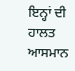ਇਨ੍ਹਾਂ ਦੀ ਹਾਲਤ ਆਸਮਾਨ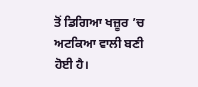ਤੋਂ ਡਿਗਿਆ ਖਜ਼ੂਰ ’ਚ ਅਟਕਿਆ ਵਾਲੀ ਬਣੀ ਹੋਈ ਹੈ।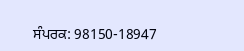ਸੰਪਰਕ: 98150-18947